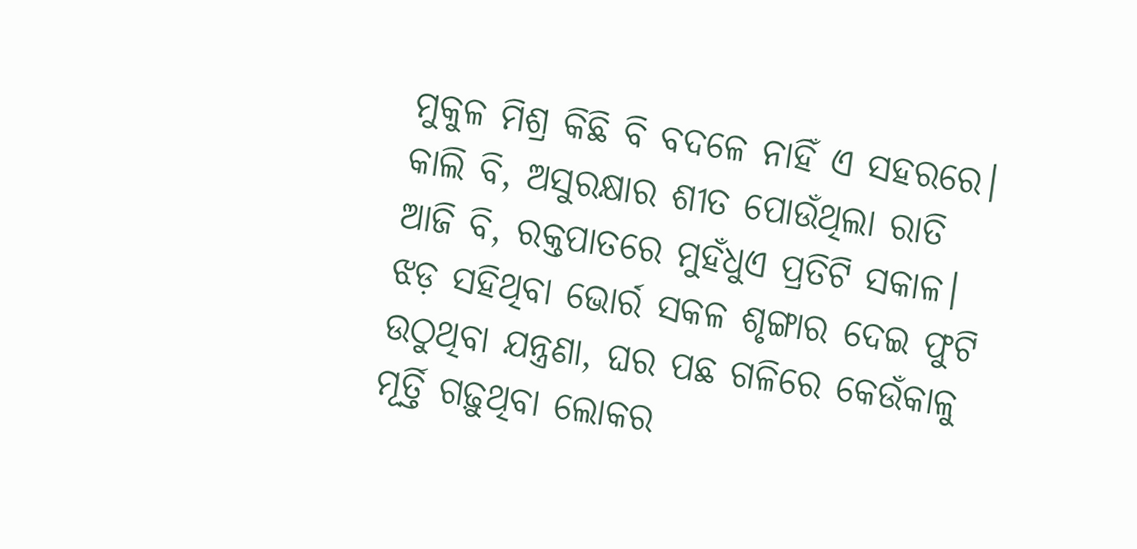ମୁକୁଳ ମିଶ୍ର କିଛି ବି ବଦଳେ ନାହିଁ ଏ ସହରରେ। କାଲି ବି, ଅସୁରକ୍ଷାର ଶୀତ ପୋଉଁଥିଲା ରାତି ଆଜି ବି, ରକ୍ତପାତରେ ମୁହଁଧୁଏ ପ୍ରତିଟି ସକାଳ। ଝଡ଼ ସହିଥିବା ଭୋର୍ର ସକଳ ଶୃଙ୍ଗାର ଦେଇ ଫୁଟି ଉଠୁଥିବା ଯନ୍ତ୍ରଣା, ଘର ପଛ ଗଳିରେ କେଉଁକାଳୁ ମୂର୍ତ୍ତି ଗଢ଼ୁଥିବା ଲୋକର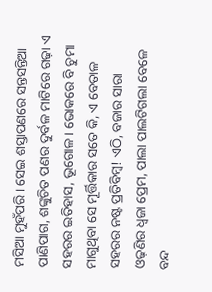ମସିଆ ମୁହଁପରି। ସେଇ ଶସ୍ତାପଣରେ ସନ୍ତସନ୍ତିଆ ପାଣିପାଗ, ଶଙ୍କୁଚିତ ପଣର ଦୁର୍ବଳ ମାଟିରେ ଗଢ଼ା ଏ ସହରର ଇତିହାସ, ଭୂଗୋଳ। ଭୋକରେ ବି ଚୁମା ମାଗୁଥିବା ସେ ମୂର୍ତ୍ତିକାର ସତେ କି, ଏ ବେତାଳ ସହରର ନଷ୍ଟ ପ୍ରତିବିମ୍ୱ! ଏଠି, ବଜାର ସାରା ଓଢ଼ଣିର ଧ୍ୱଜା ପ୍ରେମ, ପାଲା ପାଲଟିଗଲା ବେଳେ ବନ୍ଦ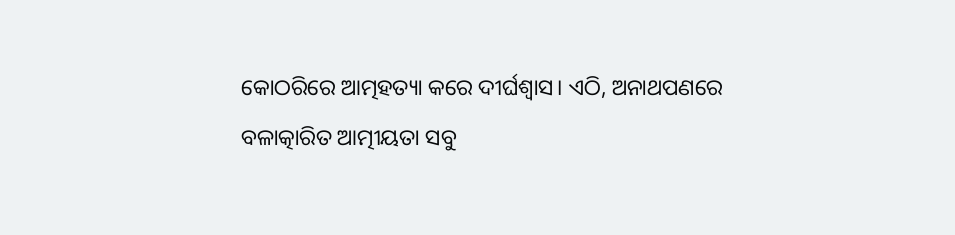କୋଠରିରେ ଆତ୍ମହତ୍ୟା କରେ ଦୀର୍ଘଶ୍ୱାସ। ଏଠି, ଅନାଥପଣରେ ବଳାତ୍କାରିତ ଆତ୍ମୀୟତା ସବୁ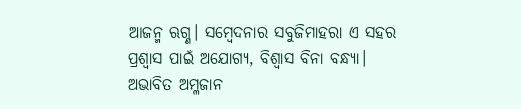ଆଜନ୍ମ ଋଗ୍ଣ। ସମ୍ୱେଦନାର ସବୁଜିମାହରା ଏ ସହର ପ୍ରଶ୍ୱାସ ପାଇଁ ଅଯୋଗ୍ୟ, ବିଶ୍ୱାସ ବିନା ବନ୍ଧ୍ୟା। ଅଭାବିତ ଅମ୍ଳଜାନ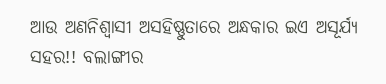ଆଉ ଅଣନିଶ୍ୱାସୀ ଅସହିଷ୍ଣୁତାରେ ଅନ୍ଧକାର ଇଏ ଅସୂର୍ଯ୍ୟ ସହର!! ବଲାଙ୍ଗୀର